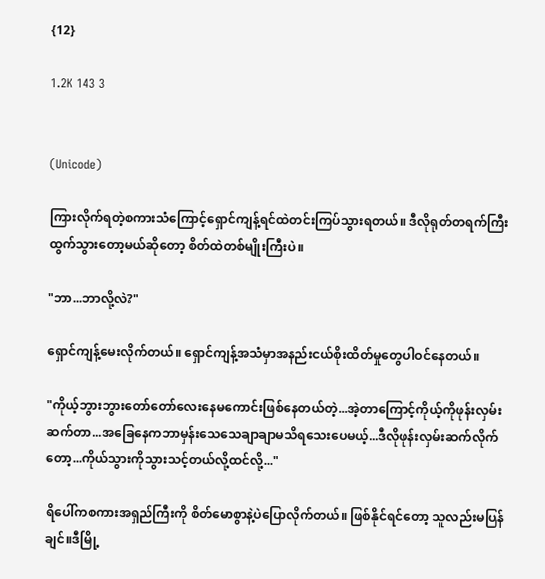{12}

1.2K 143 3


(Unicode)

ကြားလိုက်ရတဲ့စကားသံကြောင့်ရှောင်ကျန့်ရင်ထဲတင်းကြပ်သွားရတယ်။ ဒီလိုရုတ်တရက်ကြီး ထွက်သွားတော့မယ်ဆိုတော့ စိတ်ထဲတစ်မျိုးကြီးပဲ။

"ဘာ...ဘာလို့လဲ?"

ရှောင်ကျန့်မေးလိုက်တယ်။ ရှောင်ကျန့်အသံမှာအနည်းငယ်စိုးထိတ်မှုတွေပါဝင်နေတယ်။

"ကိုယ့်ဘွားဘွား‌တော်တော်လေးနေမကောင်းဖြစ်နေတယ်တဲ့...အဲ့တာကြောင့်ကိုယ့်ကိုဖုန်းလှမ်းဆက်တာ...အခြေနေကဘာမှန်းသေသေချာချာမ‌သိရသေးပေမယ့်...ဒီလိုဖုန်းလှမ်းဆက်လိုက်တော့...ကိုယ်သွားကိုသွားသင့်တယ်လို့ထင်လို့..."

ရိပေါ်ကစကားအရှည်ကြီးကို စိတ်မောစွာနဲ့ပဲပြောလိုက်တယ်။ ဖြစ်နိုင်ရင်တော့ သူလည်းမပြန်ချင်။ဒီမြို့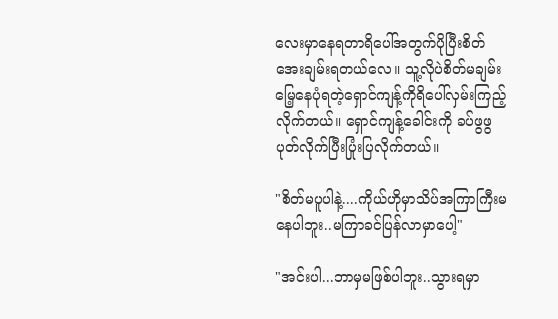လေးမှာနေရတာရိပေါ်အတွက်ပိုပြီးစိတ်အေးချမ်းရတယ်‌လေ။ သူ့လိုပဲစိတ်မချမ်းမြေ့နေပုံရတဲ့ရှောင်ကျန့်ကိုရိပေါ်လှမ်းကြည့်လိုက်တယ်။ ရှောင်ကျန့်ခေါင်းကို ခပ်ဖွဖွပုတ်လိုက်ပြီးပြုံးပြလိုက်တယ်။

"စိတ်မပူပါနဲ့....ကိုယ်ဟိုမှာသိပ်အကြာကြီးမနေပါဘူး..မကြာခင်ပြန်လာမှာပေါ့"

"အင်းပါ...ဘာမှမဖြစ်ပါဘူး..သွားရမှာ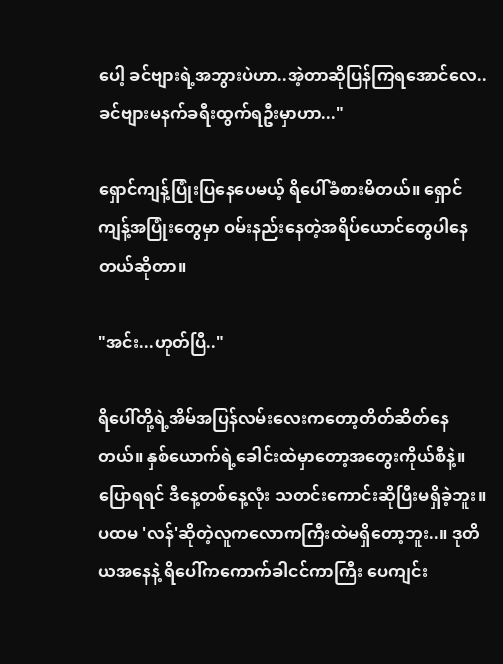ပေါ့ ခင်ဗျားရဲ့အဘွားပဲဟာ..အဲ့တာဆိုပြန်ကြရအောင်လေ..ခင်ဗျားမနက်ခရီးထွက်ရဦးမှာဟာ..."

ရှောင်ကျန့်ပြုံးပြနေပေမယ့် ရိပေါ်ခံစားမိတယ်။ ရှောင်ကျန့်အပြုံးတွေမှာ ဝမ်းနည်းနေတဲ့အရိပ်ယောင်တွေပါနေတယ်ဆိုတာ။

"အင်း...ဟုတ်ပြီ.."

ရိပေါ်တို့ရဲ့အိမ်အပြန်လမ်းလေးကတော့တိတ်ဆိတ်နေတယ်။ နှစ်ယောက်ရဲ့ခေါင်းထဲမှာတော့အတွေးကိုယ်စီနဲ့။ ပြောရရင် ဒီနေ့တစ်နေ့လုံး သတင်းကောင်းဆိုပြီးမရှိခဲ့ဘူး။ ပထမ 'လန်'ဆိုတဲ့လူကလောကကြီးထဲမရှိတော့ဘူး..။ ဒုတိယအနေနဲ့ ရိပေါ်ကကောက်ခါငင်ကာကြီး ပေကျင်း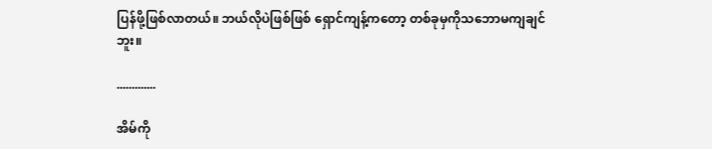ပြန်ဖို့ဖြစ်လာတယ်။ ဘယ်လိုပဲဖြစ်ဖြစ် ရှောင်ကျန့်ကတော့ တစ်ခုမှကိုသဘောမကျချင်ဘူး။

.............

အိမ်ကို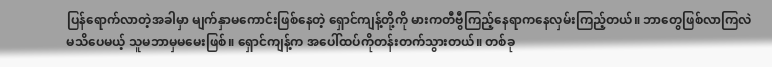ပြန်ရောက်လာတဲ့အခါမှာ မျက်နှာမကောင်းဖြစ်နေတဲ့ ရှောင်ကျန့်တို့ကို မားကတီဗွီကြည့်နေရာကနေလှမ်းကြည့်တယ်။ ဘာတွေဖြစ်လာကြလဲမသိပေမယ့် သူမဘာမှမမေးဖြစ်။ ရှောင်ကျန့်က အပေါ်ထပ်ကိုတန်းတက်သွားတယ်။ တစ်ခု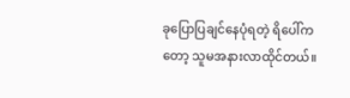ခုပြောပြချင်နေပုံရတဲ့ ရိပေါ်ကတော့ သူမအနားလာထိုင်တယ်။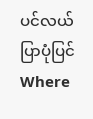ပင်လယ်ပြာပုံပြင်Where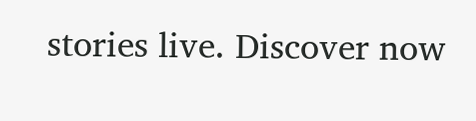stories live. Discover now